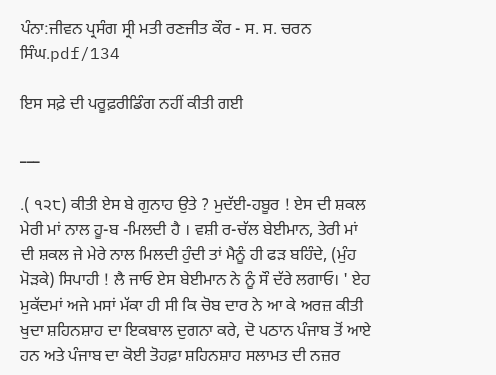ਪੰਨਾ:ਜੀਵਨ ਪ੍ਰਸੰਗ ਸ੍ਰੀ ਮਤੀ ਰਣਜੀਤ ਕੌਰ - ਸ. ਸ. ਚਰਨ ਸਿੰਘ.pdf/134

ਇਸ ਸਫ਼ੇ ਦੀ ਪਰੂਫ਼ਰੀਡਿੰਗ ਨਹੀਂ ਕੀਤੀ ਗਈ

___

.( ੧੨੮) ਕੀਤੀ ਏਸ ਬੇ ਗੁਨਾਹ ਉਤੇ ? ਮੁਦੱਈ-ਹਬੂਰ ! ਏਸ ਦੀ ਸ਼ਕਲ ਮੇਰੀ ਮਾਂ ਨਾਲ ਹੂ-ਬ -ਮਿਲਦੀ ਹੈ । ਵਸ਼ੀ ਰ-ਚੱਲ ਬੇਈਮਾਨ, ਤੇਰੀ ਮਾਂ ਦੀ ਸ਼ਕਲ ਜੇ ਮੇਰੇ ਨਾਲ ਮਿਲਦੀ ਹੁੰਦੀ ਤਾਂ ਮੈਨੂੰ ਹੀ ਫੜ ਬਹਿੰਦੇ, (ਮੁੰਹ ਮੋੜਕੇ) ਸਿਪਾਹੀ ! ਲੈ ਜਾਓ ਏਸ ਬੇਈਮਾਨ ਨੇ ਨੂੰ ਸੌ ਦੱਰੇ ਲਗਾਓ। ' ਏਹ ਮੁਕੱਦਮਾਂ ਅਜੇ ਮਸਾਂ ਮੱਕਾ ਹੀ ਸੀ ਕਿ ਚੋਬ ਦਾਰ ਨੇ ਆ ਕੇ ਅਰਜ਼ ਕੀਤੀ ਖੁਦਾ ਸ਼ਹਿਨਸ਼ਾਹ ਦਾ ਇਕਬਾਲ ਦੁਗਨਾ ਕਰੇ, ਦੋ ਪਠਾਨ ਪੰਜਾਬ ਤੋਂ ਆਏ ਹਨ ਅਤੇ ਪੰਜਾਬ ਦਾ ਕੋਈ ਤੋਹਫ਼ਾ ਸ਼ਹਿਨਸ਼ਾਹ ਸਲਾਮਤ ਦੀ ਨਜ਼ਰ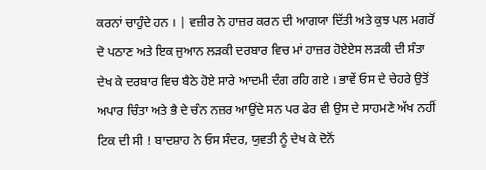ਕਰਨਾਂ ਚਾਹੁੰਦੇ ਹਨ । | ਵਜ਼ੀਰ ਨੇ ਹਾਜ਼ਰ ਕਰਨ ਦੀ ਆਗਯਾ ਦਿੱਤੀ ਅਤੇ ਕੁਝ ਪਲ ਮਗਰੋਂ ਦੋ ਪਠਾਣ ਅਤੇ ਇਕ ਜੁਆਨ ਲੜਕੀ ਦਰਬਾਰ ਵਿਚ ਮਾਂ ਹਾਜ਼ਰ ਹੋਏਏਸ ਲੜਕੀ ਦੀ ਸੰਤਾ ਦੇਖ ਕੇ ਦਰਬਾਰ ਵਿਚ ਬੈਠੇ ਹੋਏ ਸਾਰੇ ਆਦਮੀ ਦੰਗ ਰਹਿ ਗਏ । ਭਾਵੇਂ ਓਸ ਦੇ ਚੇਹਰੇ ਉਤੋਂ ਅਪਾਰ ਚਿੰਤਾ ਅਤੇ ਭੈ ਦੇ ਚੰਨ ਨਜ਼ਰ ਆਉਂਦੇ ਸਨ ਪਰ ਫੇਰ ਵੀ ਉਸ ਦੇ ਸਾਹਮਣੇ ਅੱਖ ਨਹੀਂ ਟਿਕ ਦੀ ਸੀ ! ਬਾਦਸ਼ਾਹ ਨੇ ਓਸ ਸੰਦਰ, ਯੁਵਤੀ ਨੂੰ ਦੇਖ ਕੇ ਦੋਨੋਂ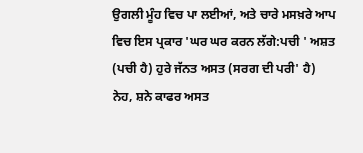ਉਗਲੀ ਮੂੰਹ ਵਿਚ ਪਾ ਲਈਆਂ, ਅਤੇ ਚਾਰੇ ਮਸਖ਼ਰੇ ਆਪ ਵਿਚ ਇਸ ਪ੍ਰਕਾਰ 'ਘਰ ਘਰ ਕਰਨ ਲੱਗੇ:ਪਚੀ ' ਅਸ਼ਤ (ਪਚੀ ਹੈ) ਹੁਰੇ ਜੱਨਤ ਅਸਤ (ਸਰਗ ਦੀ ਪਰੀ' ਹੈ) ਨੇਹ, ਸ਼ਨੇ ਕਾਫਰ ਅਸਤ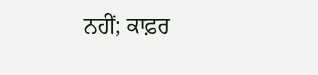ਨਹੀਂ; ਕਾਫ਼ਰ